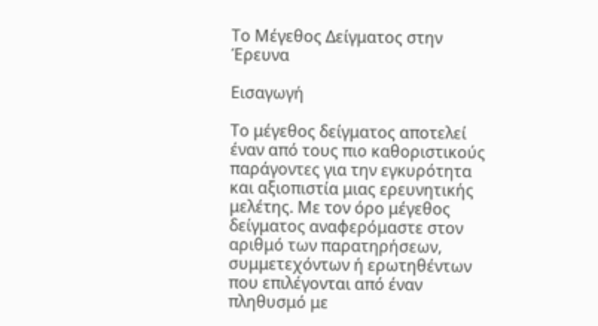Το Μέγεθος Δείγματος στην Έρευνα

Εισαγωγή

Το μέγεθος δείγματος αποτελεί έναν από τους πιο καθοριστικούς παράγοντες για την εγκυρότητα και αξιοπιστία μιας ερευνητικής μελέτης. Με τον όρο μέγεθος δείγματος αναφερόμαστε στον αριθμό των παρατηρήσεων, συμμετεχόντων ή ερωτηθέντων που επιλέγονται από έναν πληθυσμό με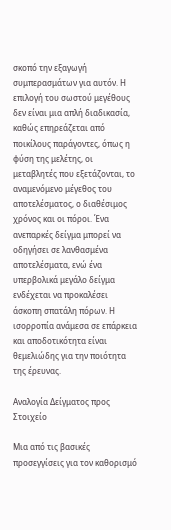σκοπό την εξαγωγή συμπερασμάτων για αυτόν. Η επιλογή του σωστού μεγέθους δεν είναι μια απλή διαδικασία, καθώς επηρεάζεται από ποικίλους παράγοντες, όπως η φύση της μελέτης, οι μεταβλητές που εξετάζονται, το αναμενόμενο μέγεθος του αποτελέσματος, ο διαθέσιμος χρόνος και οι πόροι. Ένα ανεπαρκές δείγμα μπορεί να οδηγήσει σε λανθασμένα αποτελέσματα, ενώ ένα υπερβολικά μεγάλο δείγμα ενδέχεται να προκαλέσει άσκοπη σπατάλη πόρων. Η ισορροπία ανάμεσα σε επάρκεια και αποδοτικότητα είναι θεμελιώδης για την ποιότητα της έρευνας.

Αναλογία Δείγματος προς Στοιχείο

Μια από τις βασικές προσεγγίσεις για τον καθορισμό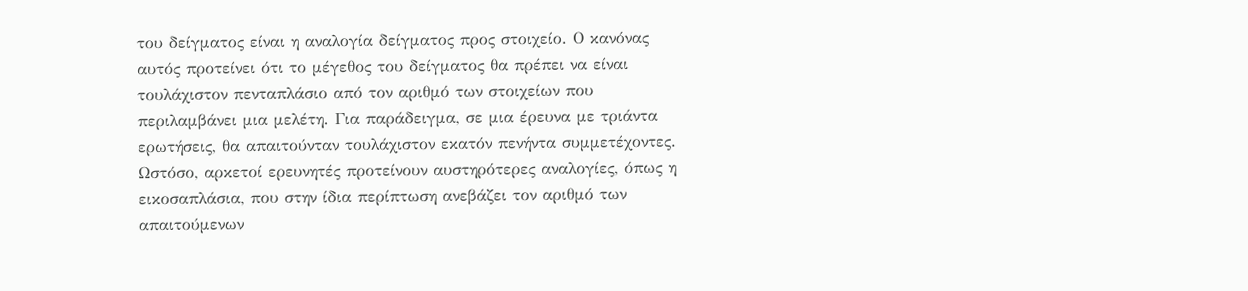του δείγματος είναι η αναλογία δείγματος προς στοιχείο. Ο κανόνας αυτός προτείνει ότι το μέγεθος του δείγματος θα πρέπει να είναι τουλάχιστον πενταπλάσιο από τον αριθμό των στοιχείων που περιλαμβάνει μια μελέτη. Για παράδειγμα, σε μια έρευνα με τριάντα ερωτήσεις, θα απαιτούνταν τουλάχιστον εκατόν πενήντα συμμετέχοντες. Ωστόσο, αρκετοί ερευνητές προτείνουν αυστηρότερες αναλογίες, όπως η εικοσαπλάσια, που στην ίδια περίπτωση ανεβάζει τον αριθμό των απαιτούμενων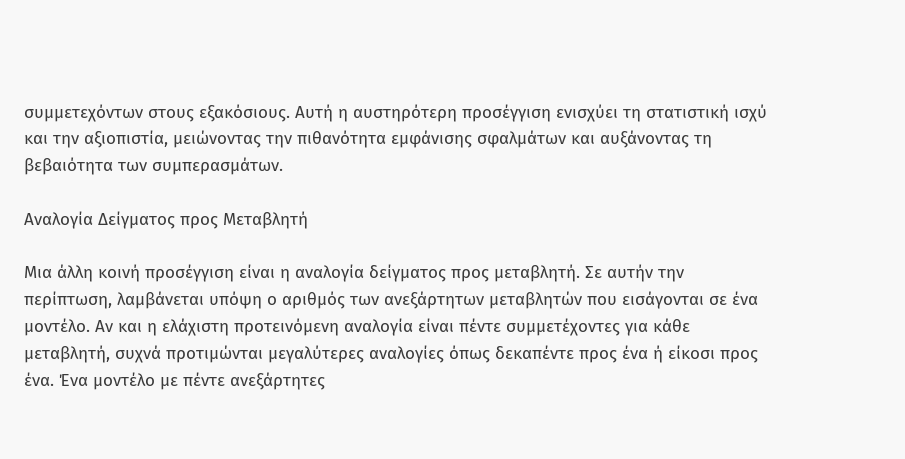συμμετεχόντων στους εξακόσιους. Αυτή η αυστηρότερη προσέγγιση ενισχύει τη στατιστική ισχύ και την αξιοπιστία, μειώνοντας την πιθανότητα εμφάνισης σφαλμάτων και αυξάνοντας τη βεβαιότητα των συμπερασμάτων.

Αναλογία Δείγματος προς Μεταβλητή

Μια άλλη κοινή προσέγγιση είναι η αναλογία δείγματος προς μεταβλητή. Σε αυτήν την περίπτωση, λαμβάνεται υπόψη ο αριθμός των ανεξάρτητων μεταβλητών που εισάγονται σε ένα μοντέλο. Αν και η ελάχιστη προτεινόμενη αναλογία είναι πέντε συμμετέχοντες για κάθε μεταβλητή, συχνά προτιμώνται μεγαλύτερες αναλογίες όπως δεκαπέντε προς ένα ή είκοσι προς ένα. Ένα μοντέλο με πέντε ανεξάρτητες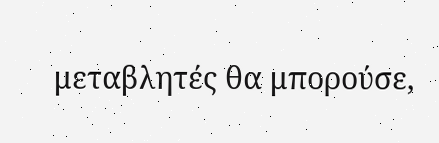μεταβλητές θα μπορούσε,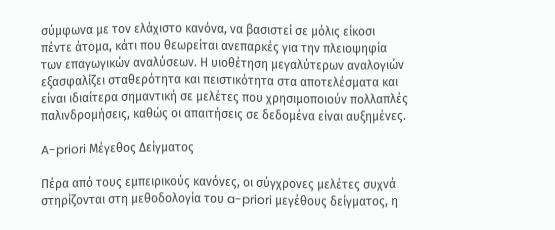σύμφωνα με τον ελάχιστο κανόνα, να βασιστεί σε μόλις είκοσι πέντε άτομα, κάτι που θεωρείται ανεπαρκές για την πλειοψηφία των επαγωγικών αναλύσεων. Η υιοθέτηση μεγαλύτερων αναλογιών εξασφαλίζει σταθερότητα και πειστικότητα στα αποτελέσματα και είναι ιδιαίτερα σημαντική σε μελέτες που χρησιμοποιούν πολλαπλές παλινδρομήσεις, καθώς οι απαιτήσεις σε δεδομένα είναι αυξημένες.

A-priori Μέγεθος Δείγματος

Πέρα από τους εμπειρικούς κανόνες, οι σύγχρονες μελέτες συχνά στηρίζονται στη μεθοδολογία του a-priori μεγέθους δείγματος, η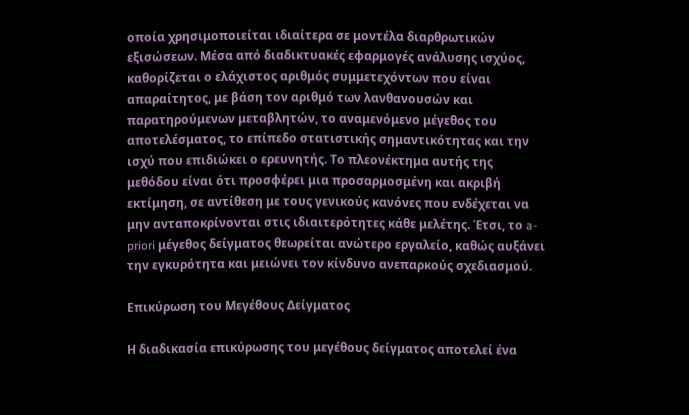οποία χρησιμοποιείται ιδιαίτερα σε μοντέλα διαρθρωτικών εξισώσεων. Μέσα από διαδικτυακές εφαρμογές ανάλυσης ισχύος, καθορίζεται ο ελάχιστος αριθμός συμμετεχόντων που είναι απαραίτητος, με βάση τον αριθμό των λανθανουσών και παρατηρούμενων μεταβλητών, το αναμενόμενο μέγεθος του αποτελέσματος, το επίπεδο στατιστικής σημαντικότητας και την ισχύ που επιδιώκει ο ερευνητής. Το πλεονέκτημα αυτής της μεθόδου είναι ότι προσφέρει μια προσαρμοσμένη και ακριβή εκτίμηση, σε αντίθεση με τους γενικούς κανόνες που ενδέχεται να μην ανταποκρίνονται στις ιδιαιτερότητες κάθε μελέτης. Έτσι, το a-priori μέγεθος δείγματος θεωρείται ανώτερο εργαλείο, καθώς αυξάνει την εγκυρότητα και μειώνει τον κίνδυνο ανεπαρκούς σχεδιασμού.

Επικύρωση του Μεγέθους Δείγματος

Η διαδικασία επικύρωσης του μεγέθους δείγματος αποτελεί ένα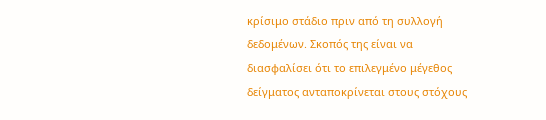κρίσιμο στάδιο πριν από τη συλλογή δεδομένων. Σκοπός της είναι να διασφαλίσει ότι το επιλεγμένο μέγεθος δείγματος ανταποκρίνεται στους στόχους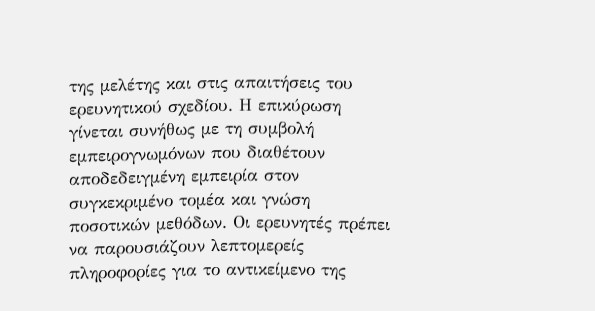της μελέτης και στις απαιτήσεις του ερευνητικού σχεδίου. Η επικύρωση γίνεται συνήθως με τη συμβολή εμπειρογνωμόνων που διαθέτουν αποδεδειγμένη εμπειρία στον συγκεκριμένο τομέα και γνώση ποσοτικών μεθόδων. Οι ερευνητές πρέπει να παρουσιάζουν λεπτομερείς πληροφορίες για το αντικείμενο της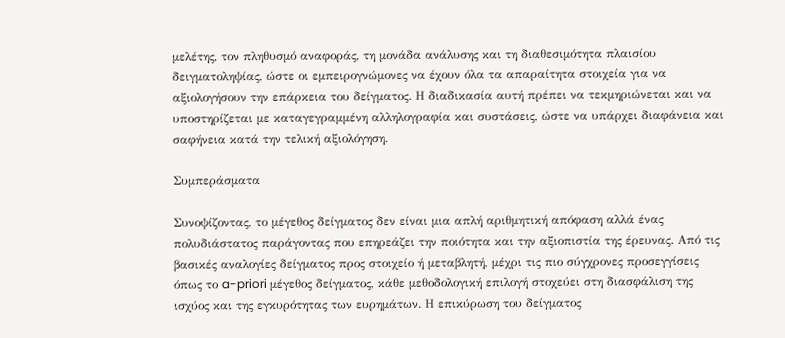μελέτης, τον πληθυσμό αναφοράς, τη μονάδα ανάλυσης και τη διαθεσιμότητα πλαισίου δειγματοληψίας, ώστε οι εμπειρογνώμονες να έχουν όλα τα απαραίτητα στοιχεία για να αξιολογήσουν την επάρκεια του δείγματος. Η διαδικασία αυτή πρέπει να τεκμηριώνεται και να υποστηρίζεται με καταγεγραμμένη αλληλογραφία και συστάσεις, ώστε να υπάρχει διαφάνεια και σαφήνεια κατά την τελική αξιολόγηση.

Συμπεράσματα

Συνοψίζοντας, το μέγεθος δείγματος δεν είναι μια απλή αριθμητική απόφαση αλλά ένας πολυδιάστατος παράγοντας που επηρεάζει την ποιότητα και την αξιοπιστία της έρευνας. Από τις βασικές αναλογίες δείγματος προς στοιχείο ή μεταβλητή, μέχρι τις πιο σύγχρονες προσεγγίσεις όπως το a-priori μέγεθος δείγματος, κάθε μεθοδολογική επιλογή στοχεύει στη διασφάλιση της ισχύος και της εγκυρότητας των ευρημάτων. Η επικύρωση του δείγματος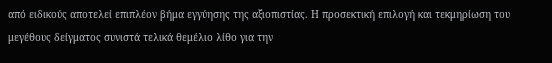από ειδικούς αποτελεί επιπλέον βήμα εγγύησης της αξιοπιστίας. Η προσεκτική επιλογή και τεκμηρίωση του μεγέθους δείγματος συνιστά τελικά θεμέλιο λίθο για την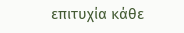επιτυχία κάθε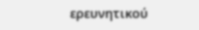ερευνητικού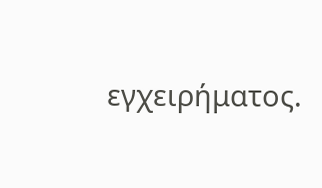εγχειρήματος.